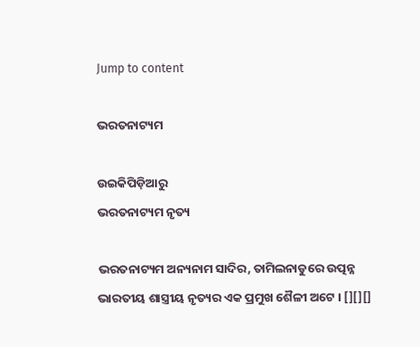Jump to content

ଭରତନାଟ୍ୟମ

ଉଇକିପିଡ଼ିଆ‌ରୁ
ଭରତନାଟ୍ୟମ ନୃତ୍ୟ

ଭରତନାଟ୍ୟମ ଅନ୍ୟନାମ ସାଦିର, ତାମିଲନାଡୁରେ ଉତ୍ପନ୍ନ ଭାରତୀୟ ଶାସ୍ତ୍ରୀୟ ନୃତ୍ୟର ଏକ ପ୍ରମୁଖ ଶୈଳୀ ଅଟେ । [][][]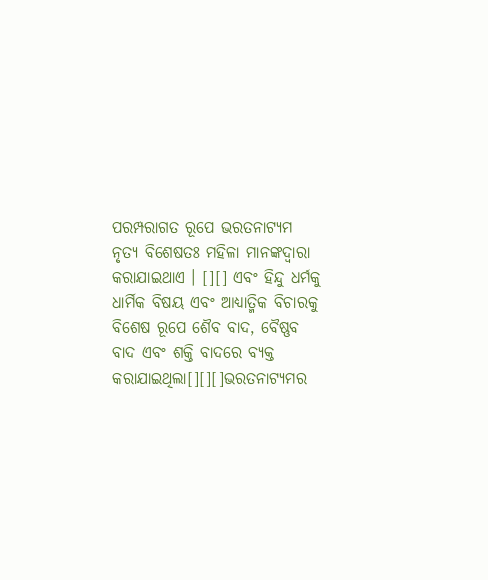ପରମ୍ପରାଗତ ରୂପେ ଭରତନାଟ୍ୟମ ନୃତ୍ୟ ବିଶେଷତଃ ମହିଳା ମାନଙ୍କଦ୍ୱାରା କରାଯାଇଥାଏ । [][] ଏବଂ ହିନ୍ଦୁ ଧର୍ମକୁ ଧାର୍ମିକ ବିଷୟ ଏବଂ ଆଧ୍ୟାତ୍ମିକ ବିଚାରକୁ ବିଶେଷ ରୂପେ ଶୈବ ବାଦ, ବୈଷ୍ଣବ ବାଦ ଏବଂ ଶକ୍ତି ବାଦରେ ବ୍ୟକ୍ତ କରାଯାଇଥିଲା[][][]ଭରତନାଟ୍ୟମର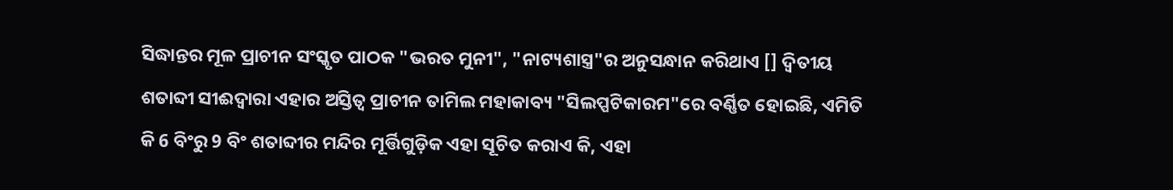ସିଦ୍ଧାନ୍ତର ମୂଳ ପ୍ରାଚୀନ ସଂସ୍କୃତ ପାଠକ "ଭରତ ମୁନୀ", "ନାଟ୍ୟଶାସ୍ତ୍ର"ର ଅନୁସନ୍ଧାନ କରିଥାଏ [] ଦ୍ୱିତୀୟ ଶତାବ୍ଦୀ ସୀଈଦ୍ୱାରା ଏହାର ଅସ୍ତିତ୍ୱ ପ୍ରାଚୀନ ତାମିଲ ମହାକାବ୍ୟ "ସିଲପ୍ପଟିକାରମ"ରେ ବର୍ଣ୍ଣିତ ହୋଇଛି, ଏମିତି କି 6 ବିଂରୁ 9 ବିଂ ଶତାବ୍ଦୀର ମନ୍ଦିର ମୂର୍ତ୍ତିଗୁଡ଼ିକ ଏହା ସୂଚିତ କରାଏ କି, ଏହା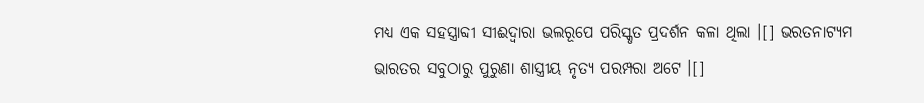ମଧ୍ୟ ଏକ ସହସ୍ତ୍ରାବ୍ଦୀ ସୀଈଦ୍ୱାରା ଭଲରୂପେ ପରିସ୍କୃତ ପ୍ରଦର୍ଶନ କଳା ଥିଲା ।[] ଭରତନାଟ୍ୟମ ଭାରତର ସବୁଠାରୁ ପୁରୁଣା ଶାସ୍ତ୍ରୀୟ ନୃତ୍ୟ ପରମ୍ପରା ଅଟେ ।[]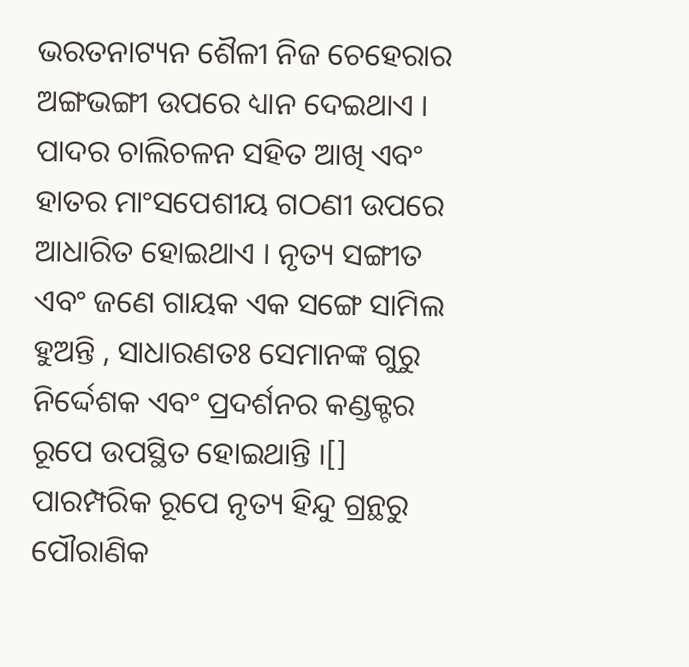ଭରତନାଟ୍ୟନ ଶୈଳୀ ନିଜ ଚେହେରାର ଅଙ୍ଗଭଙ୍ଗୀ ଉପରେ ଧ୍ୟାନ ଦେଇଥାଏ । ପାଦର ଚାଲିଚଳନ ସହିତ ଆଖି ଏବଂ ହାତର ମାଂସପେଶୀୟ ଗଠଣୀ ଉପରେ ଆଧାରିତ ହୋଇଥାଏ । ନୃତ୍ୟ ସଙ୍ଗୀତ ଏବଂ ଜଣେ ଗାୟକ ଏକ ସଙ୍ଗେ ସାମିଲ ହୁଅନ୍ତି , ସାଧାରଣତଃ ସେମାନଙ୍କ ଗୁରୁ ନିର୍ଦ୍ଦେଶକ ଏବଂ ପ୍ରଦର୍ଶନର କଣ୍ଡକ୍ଟର ରୂପେ ଉପସ୍ଥିତ ହୋଇଥାନ୍ତି ।[] ପାରମ୍ପରିକ ରୂପେ ନୃତ୍ୟ ହିନ୍ଦୁ ଗ୍ରନ୍ଥରୁ ପୌରାଣିକ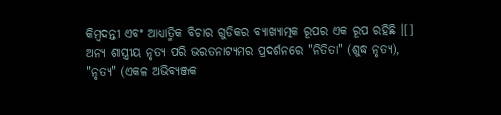କିମ୍ବଦନ୍ତୀ ଏବଂ ଆଧ୍ୟାତ୍ମିକ ବିଚାର ଗୁଡିକର ବ୍ୟାଖ୍ୟାତ୍ମକ ରୂପର ଏକ ରୂପ ରହିଛି ।[] ଅନ୍ୟ ଶାସ୍ତ୍ରୀୟ ନୃତ୍ୟ ପରି ଭରତନାଟ୍ୟମର ପ୍ରଦର୍ଶନରେ "ନିତିତା" (ଶୁଦ୍ଧ ନୃତ୍ୟ), "ନୃତ୍ୟ" (ଏକଳ ଅଭିବ୍ୟଞ୍ଜକ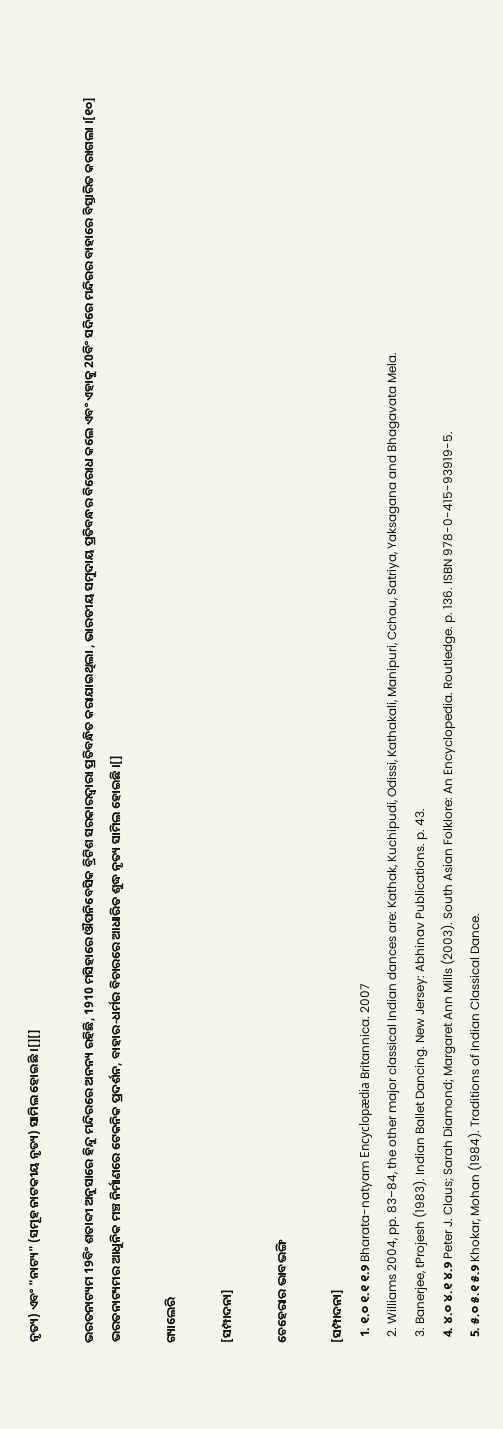ନୃତ୍ୟ) ଏବଂ "ନାଟ୍ୟ" (ସମୂହ ନାଟକୀୟ ନୃତ୍ୟ) ସାମିଲ ହୋଇଛି ।[][]

ଭରତନାଟ୍ୟମ 19ବିଂ ଶତାବ୍ଦୀ ଅନୁସାରେ ହିନ୍ଦୁ ମନ୍ଦିରରେ ଅନନ୍ୟ ରହିଛି, 1910 ମସିହାରେ ଔପନିବେସିକ ବ୍ରିଟିଶ ସରକାରଦ୍ୱାରା ପ୍ରତିବନ୍ଧିତ କରାଯାଇଥିଲା , ଭାରତୀୟ ସମୁଦାୟ ପ୍ରତିବନ୍ଧର ବିରୋଧ କଲେ ଏବଂ ଏହାକୁ 20ବିଂ ସଦିରେ ମନ୍ଦିରର ବାହାରେ ବିସ୍ତାରିତ କରାଗଲା ।[୧୦] ଭରତନାଟ୍ୟମର ଆଧୁନିକ ମଞ୍ଚ ନିର୍ମାଣରେ ଟେକନିକ ପ୍ରଦର୍ଶନ, ବାହାର-ଧର୍ମର ବିଚାରରେ ଆଧାରିତ ଶୁଦ୍ଧ ନୃତ୍ୟ ସାମିଲ ହୋଇଛି ।[]

ଗ୍ୟାଲେରି

[ସମ୍ପାଦନା]

ଚେହେରାର ଭାବଭଙ୍ଗି

[ସମ୍ପାଦନା]
  1. ୧.୦ ୧.୧ ୧.୨ Bharata-natyam Encyclopædia Britannica. 2007
  2. Williams 2004, pp. 83–84, the other major classical Indian dances are: Kathak, Kuchipudi, Odissi, Kathakali, Manipuri, Cchau, Satriya, Yaksagana and Bhagavata Mela.
  3. Banerjee, tProjesh (1983). Indian Ballet Dancing. New Jersey: Abhinav Publications. p. 43.
  4. ୪.୦ ୪.୧ ୪.୨ Peter J. Claus; Sarah Diamond; Margaret Ann Mills (2003). South Asian Folklore: An Encyclopedia. Routledge. p. 136. ISBN 978-0-415-93919-5.
  5. ୫.୦ ୫.୧ ୫.୨ Khokar, Mohan (1984). Traditions of Indian Classical Dance.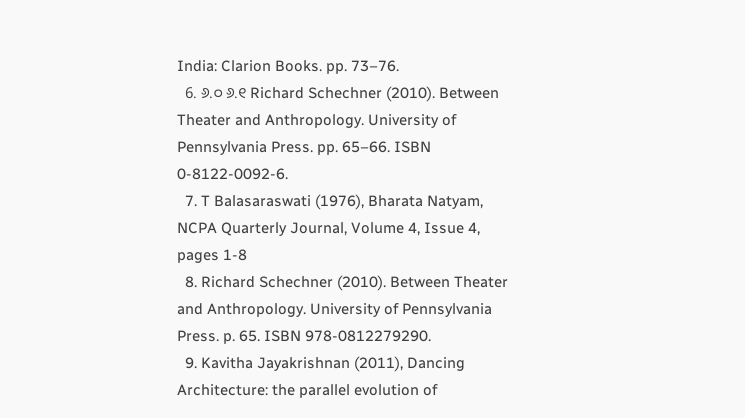India: Clarion Books. pp. 73–76.
  6. ୬.୦ ୬.୧ Richard Schechner (2010). Between Theater and Anthropology. University of Pennsylvania Press. pp. 65–66. ISBN 0-8122-0092-6.
  7. T Balasaraswati (1976), Bharata Natyam, NCPA Quarterly Journal, Volume 4, Issue 4, pages 1-8
  8. Richard Schechner (2010). Between Theater and Anthropology. University of Pennsylvania Press. p. 65. ISBN 978-0812279290.
  9. Kavitha Jayakrishnan (2011), Dancing Architecture: the parallel evolution of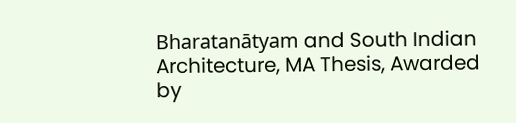Bharatanātyam and South Indian Architecture, MA Thesis, Awarded by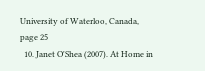University of Waterloo, Canada, page 25
  10. Janet O'Shea (2007). At Home in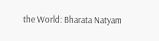the World: Bharata Natyam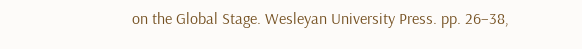on the Global Stage. Wesleyan University Press. pp. 26–38,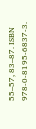55–57, 83–87. ISBN 978-0-8195-6837-3.